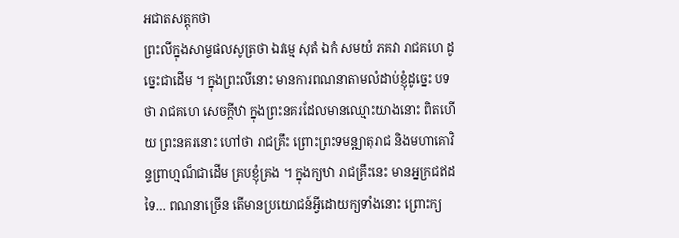អជាតសត្តុកថា
ព្រះលីក្នុងសាម្ទផលសូត្រថា ឯវម្មេ សុតំ ឯកំ សមយំ ភគវា រាជគហេ ដូច្នេះជាដើម ។ ក្នុងព្រះលីនោះ មានការពណនាតាមលំដាប់ខ្ញុំដូច្នេះ បទថា រាជគហេ សេចក្តីឋា ក្នុងព្រះនគរដែលមានឈ្មោះយាងនោះ ពិតហើយ ព្រះនគរនោះ ហៅថា រាជគ្រឹះ ព្រោះព្រះទមន្ឍាតុរាជ និងមហាគោវិន្ទព្រាហ្មណ៏ជាដើម គ្របខ្ញុំគ្រង ។ ក្នុងក្យឋា រាជគ្រឹះនេះ មានអ្នក្រជឥដទៃ… ពណនាច្រើន តើមានប្រយោជន៍អ្វីដោយក្យទាំងនោះ ព្រោះក្យ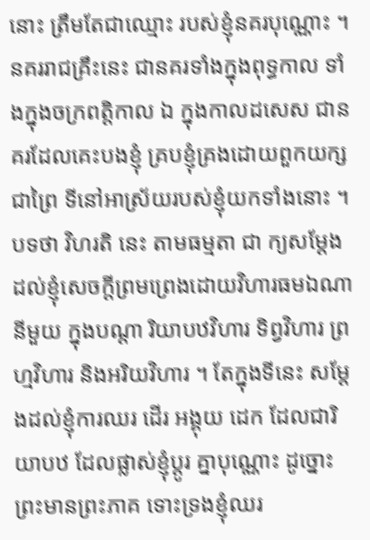នោះ ត្រឹមតែជាឈ្មោះ របស់ខ្ញុំនគរបុណ្ណោះ ។ នគររាជគ្រឹះនេះ ជានគរទាំងក្នុងពុទ្ធកាល ទាំងក្នុងចក្រពត្តិកាល ឯ ក្នុងកាលដសេស ជានគរដែលគេះបងខ្ញុំ គ្របខ្ញុំគ្រងដោយពួកយក្ស ជាព្រៃ ទីនៅអាស្រ័យរបស់ខ្ញុំយកទាំងនោះ ។ បទថា វិហរតិ នេះ តាមធម្មតា ជា ក្យសម្តែងដល់ខ្ញុំសេចក្តីព្រមព្រេងដោយវិហារធមឯណានីមួយ ក្នុងបណ្តា រិយាបឋវិហារ ទិព្វវិហារ ព្រហ្មវិហារ និងអរិយវិហារ ។ តែក្នុងទីនេះ សម្តែងដល់ខ្ញុំការឈរ ដើរ អង្គុយ ដេក ដែលជារិយាបឋ ដែលផ្លាស់ខ្ញុំប្តូរ គ្នាបុណ្ណោះ ដូច្នោះ ព្រះមានព្រះភាគ ទោះទ្រងខ្ញុំឈរ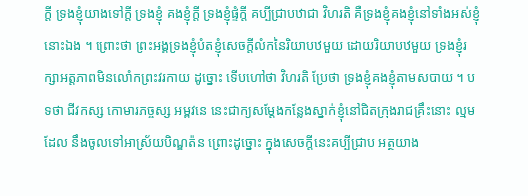ក្តី ទ្រងខ្ញុំយាងទៅក្តី ទ្រងខ្ញុំ គងខ្ញុំក្តី ទ្រងខ្ញុំផ្ទំក្តី គប្បីជ្រាបឋាជា វិហរតិ គឺទ្រងខ្ញុំគងខ្ញុំនៅទាំងអស់ខ្ញុំនោះឯង ។ ព្រោះថា ព្រះអង្គទ្រងខ្ញុំបំតខ្ញុំសេចក្តីលំកនៃរិយាបឋមួយ ដោយរិយាបឋមួយ ទ្រងខ្ញុំរក្សាអត្តភាពមិនលោំកព្រះវរកាយ ដូច្នោះ ទើបហៅថា វិហរតិ ប្រែថា ទ្រងខ្ញុំគងខ្ញុំតាមសបាយ ។ បទថា ជីវកស្ស កោមារភច្ចស្ស អម្ពវនេ នេះជាក្យសម្តែងកន្លែងស្នាក់ខ្ញុំនៅជិតក្រុងរាជគ្រឹះនោះ ល្មមដែល នឹងចូលទៅអាស្រ័យបិណ្ឌត៉ន ព្រោះដូច្នោះ ក្នុងសេចក្តីនេះគប្បីជ្រាប អត្ថយាង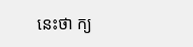នេះថា ក្យ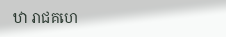ឋា រាជគហេ